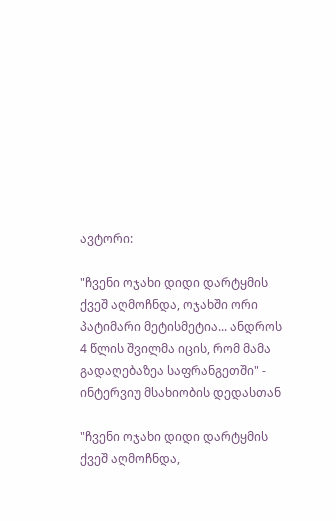ავტორი:

"ჩვენი ოჯახი დიდი დარტყმის ქვეშ აღმოჩნდა, ოჯახში ორი პატიმარი მეტისმეტია... ანდროს 4 წლის შვილმა იცის, რომ მამა გადაღებაზეა საფრანგეთში" - ინტერვიუ მსახიობის დედასთან

"ჩვენი ოჯახი დიდი დარტყმის ქვეშ აღმოჩნდა,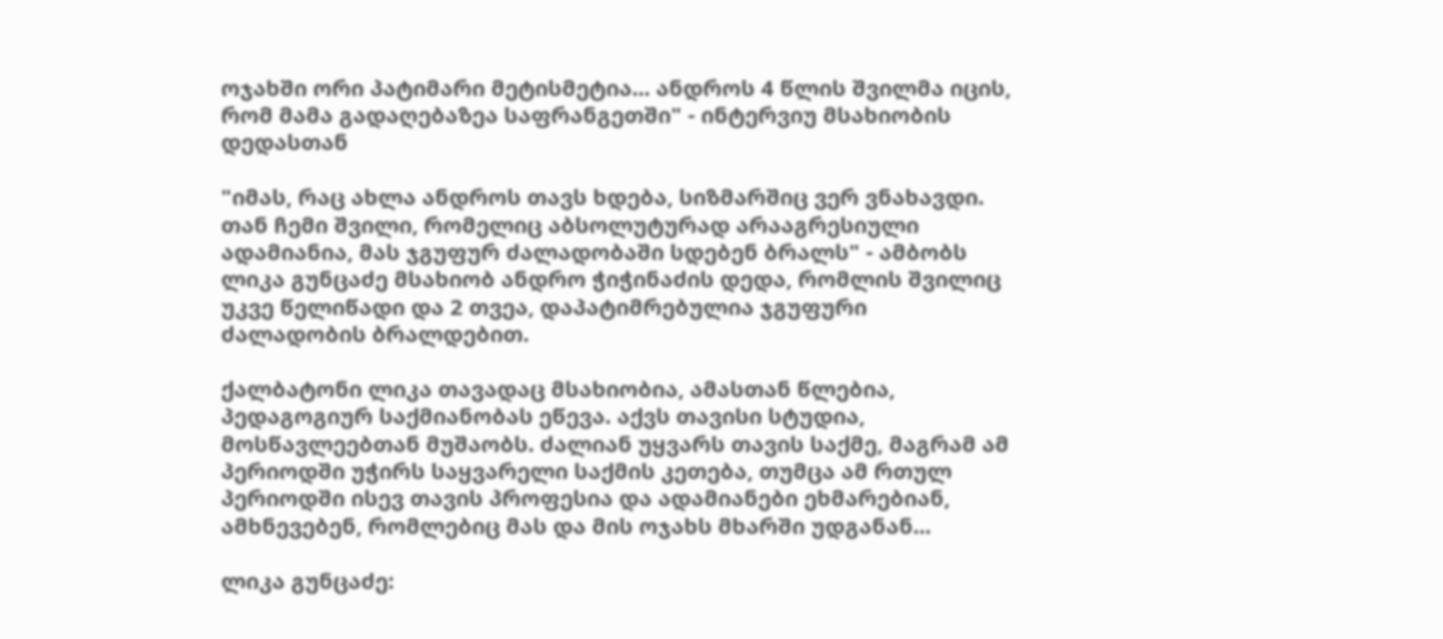ოჯახში ორი პატიმარი მეტისმეტია... ანდროს 4 წლის შვილმა იცის, რომ მამა გადაღებაზეა საფრანგეთში" - ინტერვიუ მსახიობის დედასთან

"იმას, რაც ახლა ანდროს თავს ხდება, სიზმარშიც ვერ ვნახავდი. თან ჩემი შვილი, რომელიც აბსოლუტურად არააგრესიული ადამიანია, მას ჯგუფურ ძალადობაში სდებენ ბრალს" - ამბობს ლიკა გუნცაძე მსახიობ ანდრო ჭიჭინაძის დედა, რომლის შვილიც უკვე წელიწადი და 2 თვეა, დაპატიმრებულია ჯგუფური ძალადობის ბრალდებით.

ქალბატონი ლიკა თავადაც მსახიობია, ამასთან წლებია, პედაგოგიურ საქმიანობას ეწევა. აქვს თავისი სტუდია, მოსწავლეებთან მუშაობს. ძალიან უყვარს თავის საქმე, მაგრამ ამ პერიოდში უჭირს საყვარელი საქმის კეთება, თუმცა ამ რთულ პერიოდში ისევ თავის პროფესია და ადამიანები ეხმარებიან, ამხნევებენ, რომლებიც მას და მის ოჯახს მხარში უდგანან...

ლიკა გუნცაძე: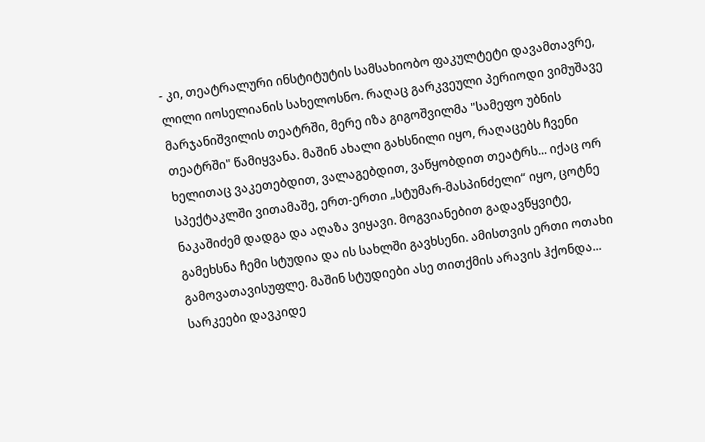- კი, თეატრალური ინსტიტუტის სამსახიობო ფაკულტეტი დავამთავრე, ლილი იოსელიანის სახელოსნო. რაღაც გარკვეული პერიოდი ვიმუშავე მარჯანიშვილის თეატრში, მერე იზა გიგოშვილმა "სამეფო უბნის თეატრში" წამიყვანა. მაშინ ახალი გახსნილი იყო, რაღაცებს ჩვენი ხელითაც ვაკეთებდით, ვალაგებდით, ვაწყობდით თეატრს... იქაც ორ სპექტაკლში ვითამაშე, ერთ-ერთი „სტუმარ-მასპინძელი“ იყო, ცოტნე ნაკაშიძემ დადგა და აღაზა ვიყავი. მოგვიანებით გადავწყვიტე, გამეხსნა ჩემი სტუდია და ის სახლში გავხსენი. ამისთვის ერთი ოთახი გამოვათავისუფლე. მაშინ სტუდიები ასე თითქმის არავის ჰქონდა... სარკეები დავკიდე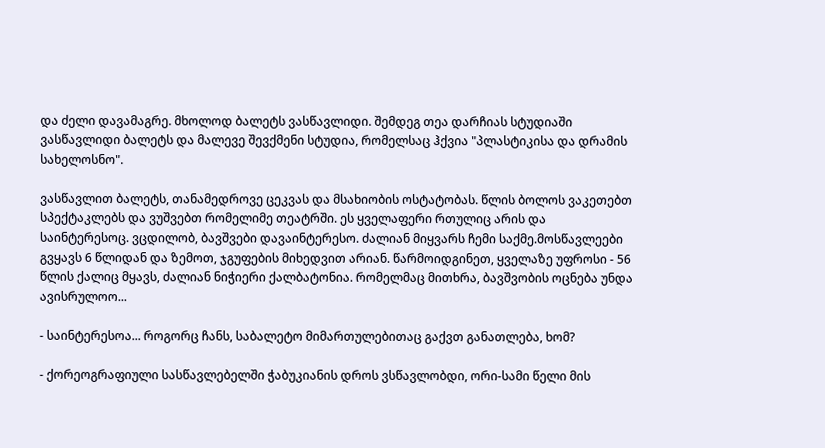და ძელი დავამაგრე. მხოლოდ ბალეტს ვასწავლიდი. შემდეგ თეა დარჩიას სტუდიაში ვასწავლიდი ბალეტს და მალევე შევქმენი სტუდია, რომელსაც ჰქვია "პლასტიკისა და დრამის სახელოსნო".

ვასწავლით ბალეტს, თანამედროვე ცეკვას და მსახიობის ოსტატობას. წლის ბოლოს ვაკეთებთ სპექტაკლებს და ვუშვებთ რომელიმე თეატრში. ეს ყველაფერი რთულიც არის და საინტერესოც. ვცდილობ, ბავშვები დავაინტერესო. ძალიან მიყვარს ჩემი საქმე.მოსწავლეები გვყავს 6 წლიდან და ზემოთ, ჯგუფების მიხედვით არიან. წარმოიდგინეთ, ყველაზე უფროსი - 56 წლის ქალიც მყავს, ძალიან ნიჭიერი ქალბატონია. რომელმაც მითხრა, ბავშვობის ოცნება უნდა ავისრულოო...

- საინტერესოა... როგორც ჩანს, საბალეტო მიმართულებითაც გაქვთ განათლება, ხომ?

- ქორეოგრაფიული სასწავლებელში ჭაბუკიანის დროს ვსწავლობდი, ორი-სამი წელი მის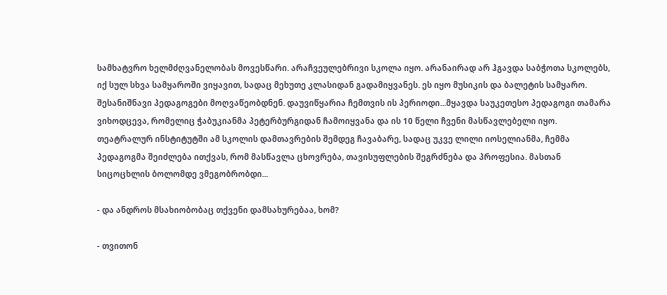სამხატვრო ხელმძღვანელობას მოვესწარი. არაჩვეულებრივი სკოლა იყო. არანაირად არ ჰგავდა საბჭოთა სკოლებს, იქ სულ სხვა სამყაროში ვიყავით, სადაც მეხუთე კლასიდან გადამიყვანეს. ეს იყო მუსიკის და ბალეტის სამყარო. შესანიშნავი პედაგოგები მოღვაწეობდნენ. დაუვიწყარია ჩემთვის ის პერიოდი...მყავდა საუკეთესო პედაგოგი თამარა ვიხოდცევა, რომელიც ჭაბუკიანმა პეტერბურგიდან ჩამოიყვანა და ის 10 წელი ჩვენი მასწავლებელი იყო. თეატრალურ ინსტიტუტში ამ სკოლის დამთავრების შემდეგ ჩავაბარე, სადაც უკვე ლილი იოსელიანმა, ჩემმა პედაგოგმა შეიძლება ითქვას, რომ მასწავლა ცხოვრება, თავისუფლების შეგრძნება და პროფესია. მასთან სიცოცხლის ბოლომდე ვმეგობრობდი...

- და ანდროს მსახიობობაც თქვენი დამსახურებაა, ხომ?

- თვითონ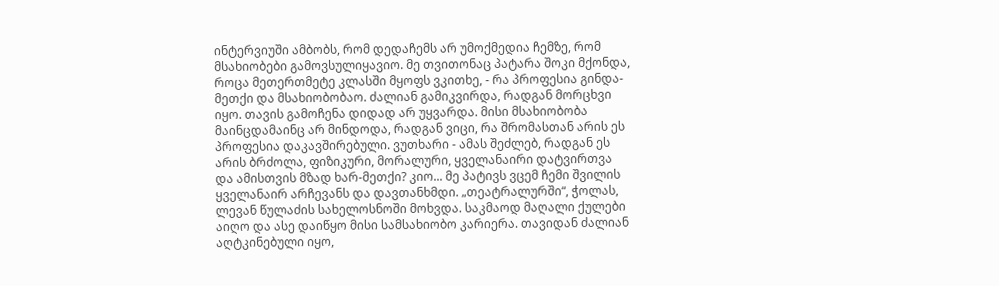ინტერვიუში ამბობს, რომ დედაჩემს არ უმოქმედია ჩემზე, რომ მსახიობები გამოვსულიყავიო. მე თვითონაც პატარა შოკი მქონდა, როცა მეთერთმეტე კლასში მყოფს ვკითხე, - რა პროფესია გინდა-მეთქი და მსახიობობაო. ძალიან გამიკვირდა, რადგან მორცხვი იყო. თავის გამოჩენა დიდად არ უყვარდა. მისი მსახიობობა მაინცდამაინც არ მინდოდა, რადგან ვიცი, რა შრომასთან არის ეს პროფესია დაკავშირებული. ვუთხარი - ამას შეძლებ, რადგან ეს არის ბრძოლა, ფიზიკური, მორალური, ყველანაირი დატვირთვა და ამისთვის მზად ხარ-მეთქი? კიო... მე პატივს ვცემ ჩემი შვილის ყველანაირ არჩევანს და დავთანხმდი. „თეატრალურში“, ჭოლას, ლევან წულაძის სახელოსნოში მოხვდა. საკმაოდ მაღალი ქულები აიღო და ასე დაიწყო მისი სამსახიობო კარიერა. თავიდან ძალიან აღტკინებული იყო,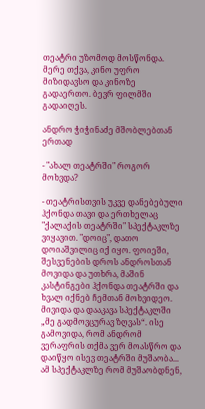თეატრი უზომოდ მოსწონდა. მერე თქვა, კინო უფრო მიზიდავსო და კინოზე გადაერთო. ბევრ ფილმში გადაიღეს.

ანდრო ჭიჭინაძე მშობლებთან ერთად

- "ახალ თეატრში" როგორ მოხვდა?

- თეატრისთვის უკვე დანებებული ჰქონდა თავი და ერთხელაც "ქალაქის თეატრში" სპექტაკლზე ვიყავით. "დოიც", დათო დოიაშვილიც იქ იყო. ფოიეში, შესვენების დროს ანდროსთან მოვიდა და უთხრა, მაშინ კასტინგები ჰქონდა თეატრში და ხვალ იქნებ ჩემთან მოხვიდეო. მივიდა და დააკავა სპექტაკლში „მე გადმოვცურავ ზღვას“. ისე გამოვიდა, რომ ანდრომ ვერაფრის თქმა ვერ მოასწრო და დაიწყო ისევ თეატრში მუშაობა... ამ სპექტაკლზე რომ მუშაობდნენ,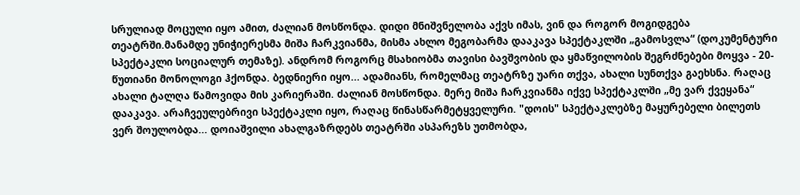სრულიად მოცული იყო ამით, ძალიან მოსწონდა. დიდი მნიშვნელობა აქვს იმას, ვინ და როგორ მოგიდგება თეატრში.მანამდე უნიჭიერესმა მიშა ჩარკვიანმა, მისმა ახლო მეგობარმა დააკავა სპექტაკლში „გამოსვლა“ (დოკუმენტური სპექტაკლი სოციალურ თემაზე). ანდრომ როგორც მსახიობმა თავისი ბავშვობის და ყმაწვილობის შეგრძნებები მოყვა - 20-წუთიანი მონოლოგი ჰქონდა. ბედნიერი იყო... ადამიანს, რომელმაც თეატრზე უარი თქვა, ახალი სუნთქვა გაეხსნა. რაღაც ახალი ტალღა წამოვიდა მის კარიერაში. ძალიან მოსწონდა. მერე მიშა ჩარკვიანმა იქვე სპექტაკლში „მე ვარ ქვეყანა“ დააკავა. არაჩვეულებრივი სპექტაკლი იყო, რაღაც წინასწარმეტყველური. "დოის" სპექტაკლებზე მაყურებელი ბილეთს ვერ შოულობდა... დოიაშვილი ახალგაზრდებს თეატრში ასპარეზს უთმობდა,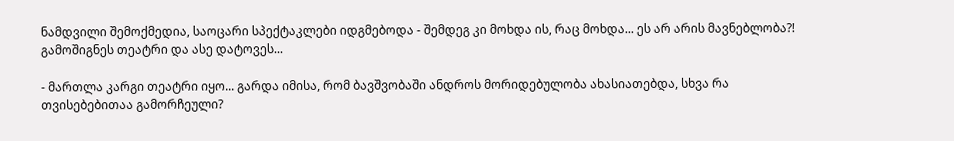ნამდვილი შემოქმედია, საოცარი სპექტაკლები იდგმებოდა - შემდეგ კი მოხდა ის, რაც მოხდა... ეს არ არის მავნებლობა?! გამოშიგნეს თეატრი და ასე დატოვეს...

- მართლა კარგი თეატრი იყო... გარდა იმისა, რომ ბავშვობაში ანდროს მორიდებულობა ახასიათებდა, სხვა რა თვისებებითაა გამორჩეული?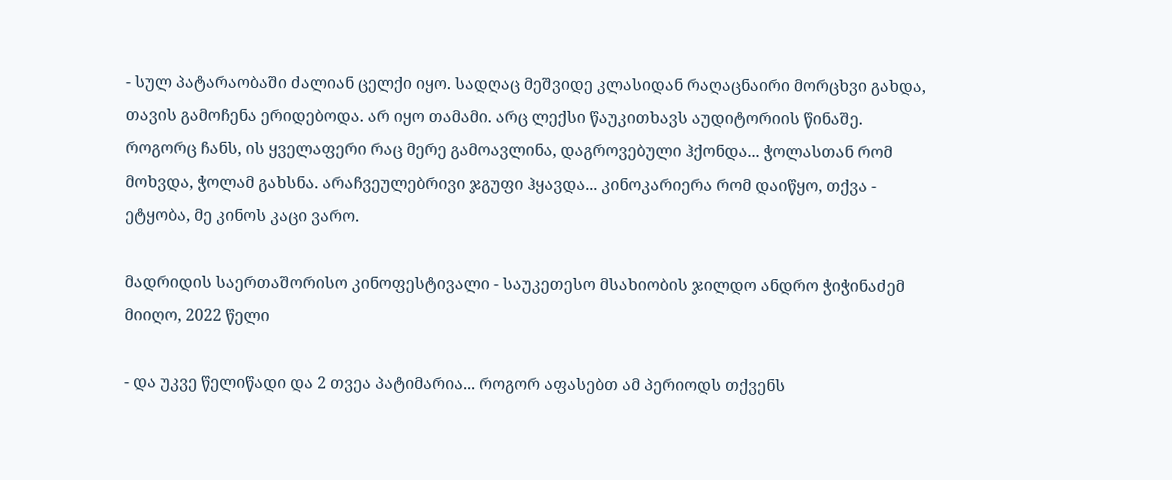- სულ პატარაობაში ძალიან ცელქი იყო. სადღაც მეშვიდე კლასიდან რაღაცნაირი მორცხვი გახდა, თავის გამოჩენა ერიდებოდა. არ იყო თამამი. არც ლექსი წაუკითხავს აუდიტორიის წინაშე. როგორც ჩანს, ის ყველაფერი რაც მერე გამოავლინა, დაგროვებული ჰქონდა... ჭოლასთან რომ მოხვდა, ჭოლამ გახსნა. არაჩვეულებრივი ჯგუფი ჰყავდა... კინოკარიერა რომ დაიწყო, თქვა - ეტყობა, მე კინოს კაცი ვარო.

მადრიდის საერთაშორისო კინოფესტივალი - საუკეთესო მსახიობის ჯილდო ანდრო ჭიჭინაძემ მიიღო, 2022 წელი

- და უკვე წელიწადი და 2 თვეა პატიმარია... როგორ აფასებთ ამ პერიოდს თქვენს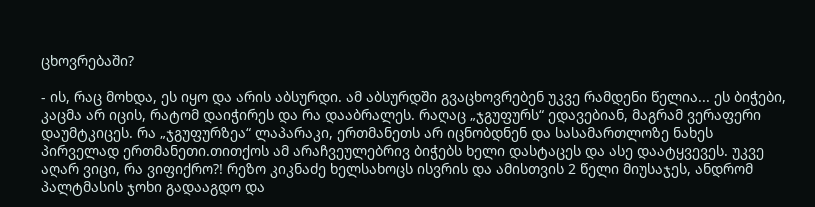ცხოვრებაში?

- ის, რაც მოხდა, ეს იყო და არის აბსურდი. ამ აბსურდში გვაცხოვრებენ უკვე რამდენი წელია... ეს ბიჭები, კაცმა არ იცის, რატომ დაიჭირეს და რა დააბრალეს. რაღაც „ჯგუფურს“ ედავებიან, მაგრამ ვერაფერი დაუმტკიცეს. რა „ჯგუფურზეა“ ლაპარაკი, ერთმანეთს არ იცნობდნენ და სასამართლოზე ნახეს პირველად ერთმანეთი.თითქოს ამ არაჩვეულებრივ ბიჭებს ხელი დასტაცეს და ასე დაატყვევეს. უკვე აღარ ვიცი, რა ვიფიქრო?! რეზო კიკნაძე ხელსახოცს ისვრის და ამისთვის 2 წელი მიუსაჯეს, ანდრომ პალტმასის ჯოხი გადააგდო და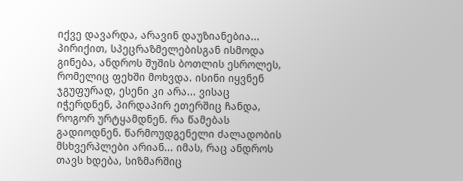იქვე დავარდა, არავინ დაუზიანებია... პირიქით, სპეცრაზმელებისგან ისმოდა გინება, ანდროს შუშის ბოთლის ესროლეს, რომელიც ფეხში მოხვდა. ისინი იყვნენ ჯგუფურად, ესენი კი არა... ვისაც იჭერდნენ, პირდაპირ ეთერშიც ჩანდა, როგორ ურტყამდნენ. რა წამებას გადიოდნენ. წარმოუდგენელი ძალადობის მსხვერპლები არიან... იმას, რაც ანდროს თავს ხდება, სიზმარშიც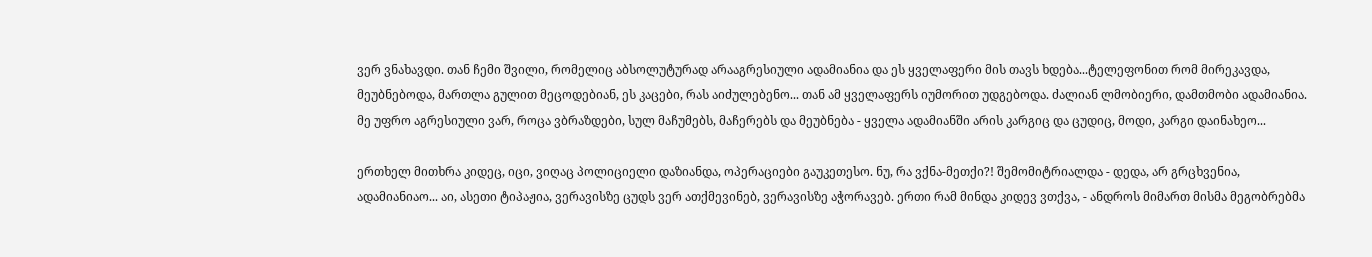ვერ ვნახავდი. თან ჩემი შვილი, რომელიც აბსოლუტურად არააგრესიული ადამიანია და ეს ყველაფერი მის თავს ხდება...ტელეფონით რომ მირეკავდა, მეუბნებოდა, მართლა გულით მეცოდებიან, ეს კაცები, რას აიძულებენო... თან ამ ყველაფერს იუმორით უდგებოდა. ძალიან ლმობიერი, დამთმობი ადამიანია. მე უფრო აგრესიული ვარ, როცა ვბრაზდები, სულ მაჩუმებს, მაჩერებს და მეუბნება - ყველა ადამიანში არის კარგიც და ცუდიც, მოდი, კარგი დაინახეო...

ერთხელ მითხრა კიდეც, იცი, ვიღაც პოლიციელი დაზიანდა, ოპერაციები გაუკეთესო. ნუ, რა ვქნა-მეთქი?! შემომიტრიალდა - დედა, არ გრცხვენია, ადამიანიაო... აი, ასეთი ტიპაჟია, ვერავისზე ცუდს ვერ ათქმევინებ, ვერავისზე აჭორავებ. ერთი რამ მინდა კიდევ ვთქვა, - ანდროს მიმართ მისმა მეგობრებმა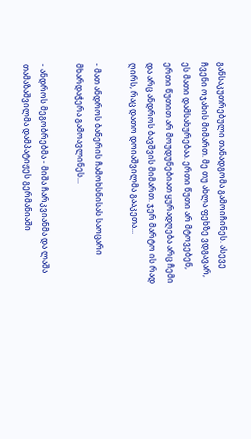განსაკუთრებული თანადგომა გამოიჩინეს. ასევე ჩვენი ოჯახის მიმართ. მე თუ ახლა ფეხზე ვდგავარ, ეს მათი დამსახურებაა. ერთი წუთი არ მტოვებენ, ერთი წუთით არ მოუდუნებიათ ყურადღება არც ჩემი და არც ანდროს ბავშვის მიმართ. ჯერ მარტო ის რად ღირს, რაც დათო დოიაშვილმა გააკეთა...

- მათ ანდროს ბანერის ჩამოხსნისას საოცარი მხარდაჭერა გამოავლინეს...

- ანდროს მეგობრებმა - მიშა ჩარკვიანმა და ლაშა თამაზაშვილმა დამპატიჟეს გერმანიაში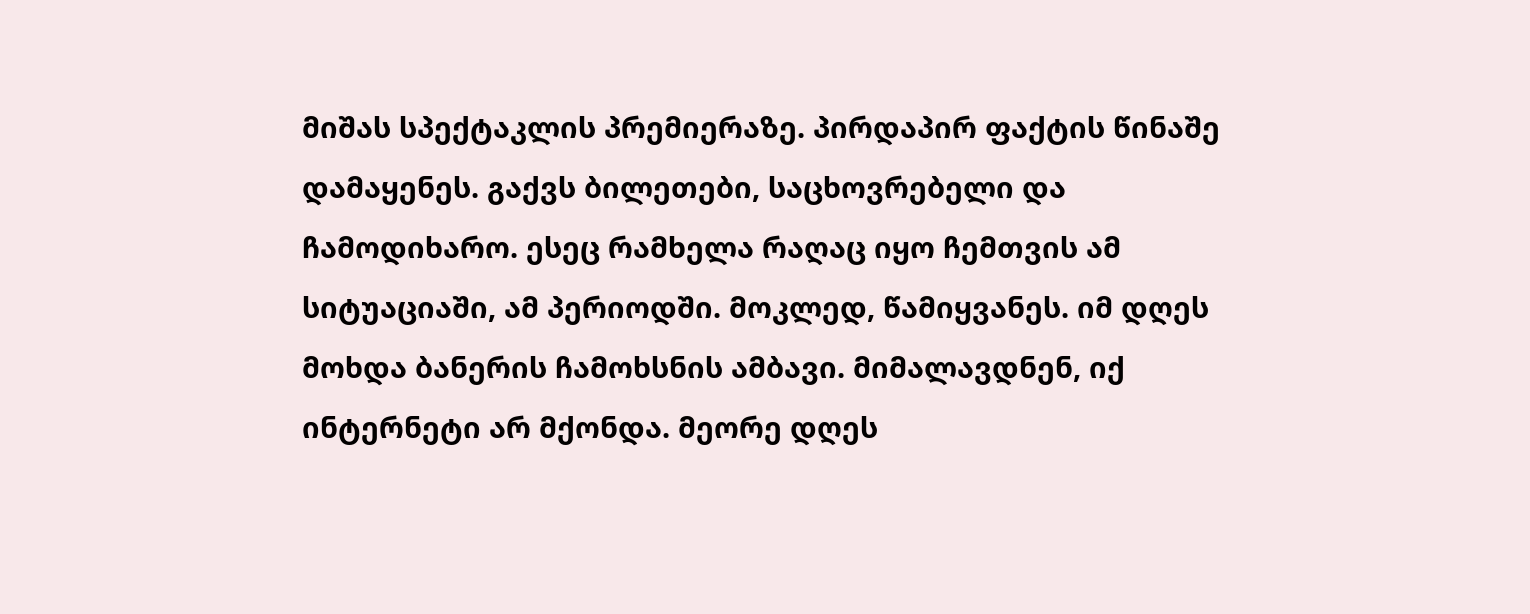მიშას სპექტაკლის პრემიერაზე. პირდაპირ ფაქტის წინაშე დამაყენეს. გაქვს ბილეთები, საცხოვრებელი და ჩამოდიხარო. ესეც რამხელა რაღაც იყო ჩემთვის ამ სიტუაციაში, ამ პერიოდში. მოკლედ, წამიყვანეს. იმ დღეს მოხდა ბანერის ჩამოხსნის ამბავი. მიმალავდნენ, იქ ინტერნეტი არ მქონდა. მეორე დღეს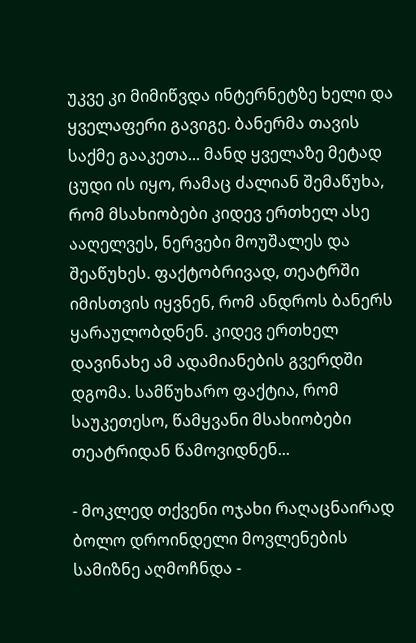უკვე კი მიმიწვდა ინტერნეტზე ხელი და ყველაფერი გავიგე. ბანერმა თავის საქმე გააკეთა... მანდ ყველაზე მეტად ცუდი ის იყო, რამაც ძალიან შემაწუხა, რომ მსახიობები კიდევ ერთხელ ასე ააღელვეს, ნერვები მოუშალეს და შეაწუხეს. ფაქტობრივად, თეატრში იმისთვის იყვნენ, რომ ანდროს ბანერს ყარაულობდნენ. კიდევ ერთხელ დავინახე ამ ადამიანების გვერდში დგომა. სამწუხარო ფაქტია, რომ საუკეთესო, წამყვანი მსახიობები თეატრიდან წამოვიდნენ...

- მოკლედ თქვენი ოჯახი რაღაცნაირად ბოლო დროინდელი მოვლენების სამიზნე აღმოჩნდა -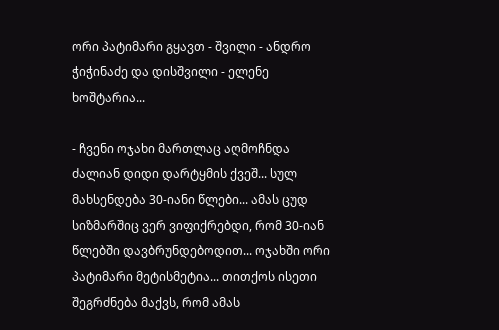ორი პატიმარი გყავთ - შვილი - ანდრო ჭიჭინაძე და დისშვილი - ელენე ხოშტარია...

- ჩვენი ოჯახი მართლაც აღმოჩნდა ძალიან დიდი დარტყმის ქვეშ... სულ მახსენდება 30-იანი წლები... ამას ცუდ სიზმარშიც ვერ ვიფიქრებდი, რომ 30-იან წლებში დავბრუნდებოდით... ოჯახში ორი პატიმარი მეტისმეტია... თითქოს ისეთი შეგრძნება მაქვს, რომ ამას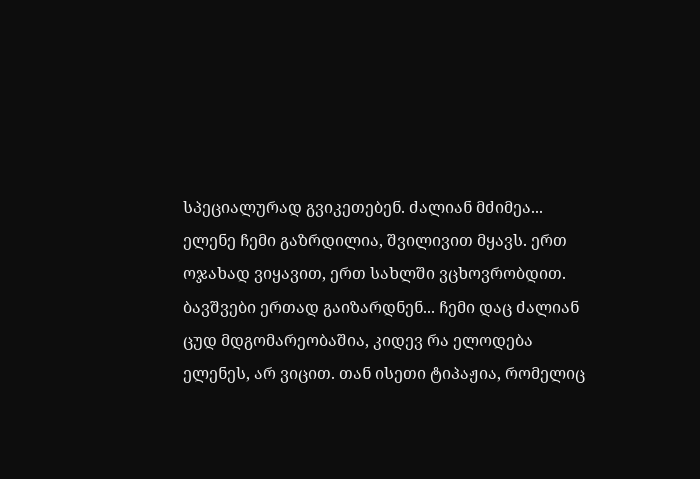სპეციალურად გვიკეთებენ. ძალიან მძიმეა... ელენე ჩემი გაზრდილია, შვილივით მყავს. ერთ ოჯახად ვიყავით, ერთ სახლში ვცხოვრობდით. ბავშვები ერთად გაიზარდნენ... ჩემი დაც ძალიან ცუდ მდგომარეობაშია, კიდევ რა ელოდება ელენეს, არ ვიცით. თან ისეთი ტიპაჟია, რომელიც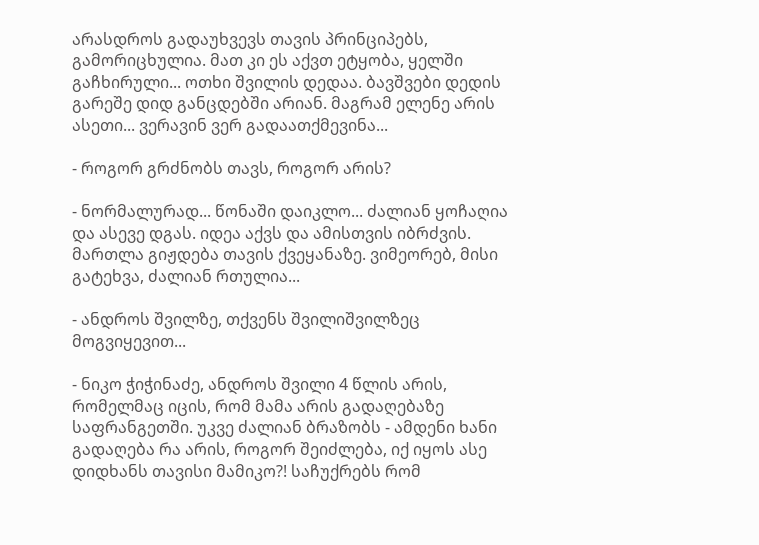არასდროს გადაუხვევს თავის პრინციპებს, გამორიცხულია. მათ კი ეს აქვთ ეტყობა, ყელში გაჩხირული... ოთხი შვილის დედაა. ბავშვები დედის გარეშე დიდ განცდებში არიან. მაგრამ ელენე არის ასეთი... ვერავინ ვერ გადაათქმევინა...

- როგორ გრძნობს თავს, როგორ არის?

- ნორმალურად... წონაში დაიკლო... ძალიან ყოჩაღია და ასევე დგას. იდეა აქვს და ამისთვის იბრძვის. მართლა გიჟდება თავის ქვეყანაზე. ვიმეორებ, მისი გატეხვა, ძალიან რთულია...

- ანდროს შვილზე, თქვენს შვილიშვილზეც მოგვიყევით...

- ნიკო ჭიჭინაძე, ანდროს შვილი 4 წლის არის, რომელმაც იცის, რომ მამა არის გადაღებაზე საფრანგეთში. უკვე ძალიან ბრაზობს - ამდენი ხანი გადაღება რა არის, როგორ შეიძლება, იქ იყოს ასე დიდხანს თავისი მამიკო?! საჩუქრებს რომ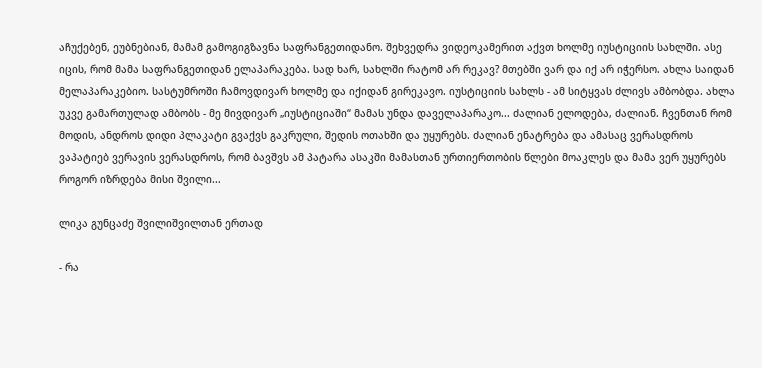აჩუქებენ, ეუბნებიან, მამამ გამოგიგზავნა საფრანგეთიდანო. შეხვედრა ვიდეოკამერით აქვთ ხოლმე იუსტიციის სახლში. ასე იცის, რომ მამა საფრანგეთიდან ელაპარაკება. სად ხარ, სახლში რატომ არ რეკავ? მთებში ვარ და იქ არ იჭერსო. ახლა საიდან მელაპარაკებიო. სასტუმროში ჩამოვდივარ ხოლმე და იქიდან გირეკავო. იუსტიციის სახლს - ამ სიტყვას ძლივს ამბობდა. ახლა უკვე გამართულად ამბობს - მე მივდივარ „იუსტიციაში“ მამას უნდა დაველაპარაკო... ძალიან ელოდება, ძალიან. ჩვენთან რომ მოდის, ანდროს დიდი პლაკატი გვაქვს გაკრული, შედის ოთახში და უყურებს. ძალიან ენატრება და ამასაც ვერასდროს ვაპატიებ ვერავის ვერასდროს, რომ ბავშვს ამ პატარა ასაკში მამასთან ურთიერთობის წლები მოაკლეს და მამა ვერ უყურებს როგორ იზრდება მისი შვილი...

ლიკა გუნცაძე შვილიშვილთან ერთად

- რა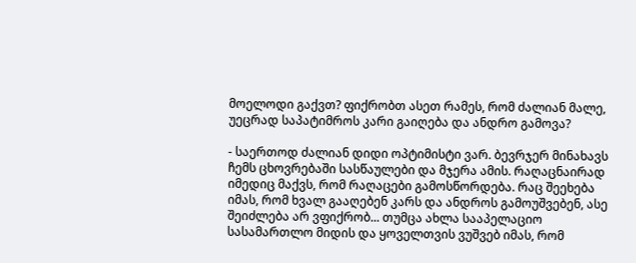მოელოდი გაქვთ? ფიქრობთ ასეთ რამეს, რომ ძალიან მალე, უეცრად საპატიმროს კარი გაიღება და ანდრო გამოვა?

- საერთოდ ძალიან დიდი ოპტიმისტი ვარ. ბევრჯერ მინახავს ჩემს ცხოვრებაში სასწაულები და მჯერა ამის. რაღაცნაირად იმედიც მაქვს, რომ რაღაცები გამოსწორდება. რაც შეეხება იმას, რომ ხვალ გააღებენ კარს და ანდროს გამოუშვებენ, ასე შეიძლება არ ვფიქრობ... თუმცა ახლა სააპელაციო სასამართლო მიდის და ყოველთვის ვუშვებ იმას, რომ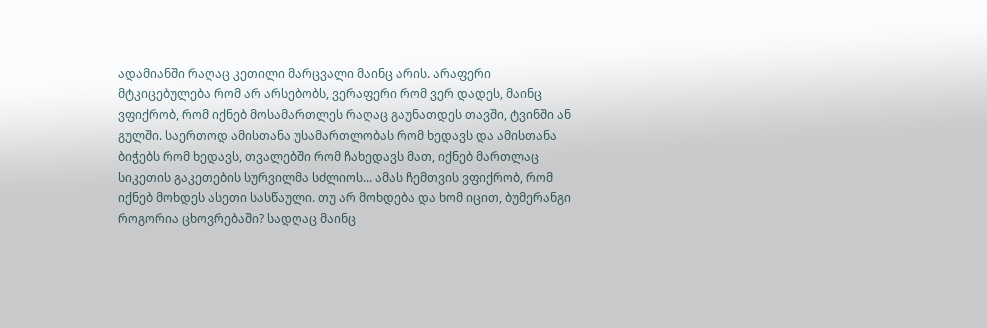ადამიანში რაღაც კეთილი მარცვალი მაინც არის. არაფერი მტკიცებულება რომ არ არსებობს, ვერაფერი რომ ვერ დადეს, მაინც ვფიქრობ, რომ იქნებ მოსამართლეს რაღაც გაუნათდეს თავში, ტვინში ან გულში. საერთოდ ამისთანა უსამართლობას რომ ხედავს და ამისთანა ბიჭებს რომ ხედავს, თვალებში რომ ჩახედავს მათ, იქნებ მართლაც სიკეთის გაკეთების სურვილმა სძლიოს... ამას ჩემთვის ვფიქრობ, რომ იქნებ მოხდეს ასეთი სასწაული. თუ არ მოხდება და ხომ იცით, ბუმერანგი როგორია ცხოვრებაში? სადღაც მაინც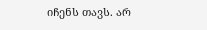იჩენს თავს. არ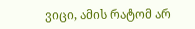ვიცი, ამის რატომ არ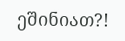ეშინიათ?!